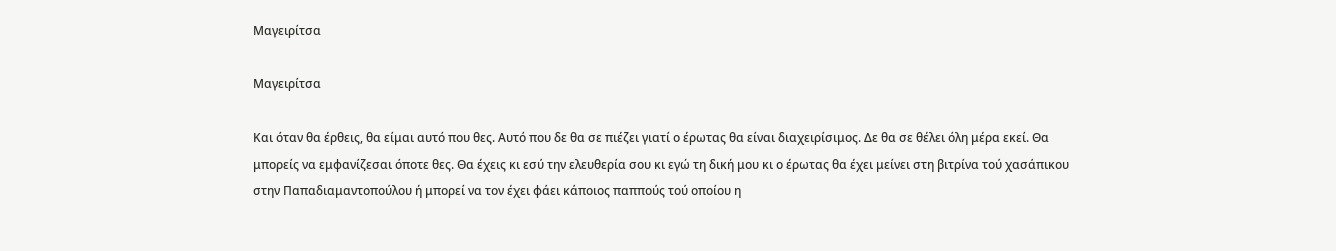Μαγειρίτσα

Μαγειρίτσα

Και όταν θα έρθεις, θα είμαι αυτό που θες. Αυτό που δε θα σε πιέζει γιατί ο έρωτας θα είναι διαχειρίσιμος. Δε θα σε θέλει όλη μέρα εκεί. Θα μπορείς να εμφανίζεσαι όποτε θες. Θα έχεις κι εσύ την ελευθερία σου κι εγώ τη δική μου κι ο έρωτας θα έχει μείνει στη βιτρίνα τού χασάπικου στην Παπαδιαμαντοπούλου ή μπορεί να τον έχει φάει κάποιος παππούς τού οποίου η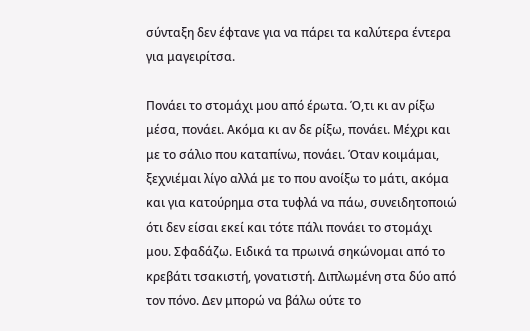σύνταξη δεν έφτανε για να πάρει τα καλύτερα έντερα για μαγειρίτσα.

Πονάει το στομάχι μου από έρωτα. Ό,τι κι αν ρίξω μέσα, πονάει. Ακόμα κι αν δε ρίξω, πονάει. Μέχρι και με το σάλιο που καταπίνω, πονάει. Όταν κοιμάμαι, ξεχνιέμαι λίγο αλλά με το που ανοίξω το μάτι, ακόμα και για κατούρημα στα τυφλά να πάω, συνειδητοποιώ ότι δεν είσαι εκεί και τότε πάλι πονάει το στομάχι μου. Σφαδάζω. Ειδικά τα πρωινά σηκώνομαι από το κρεβάτι τσακιστή, γονατιστή. Διπλωμένη στα δύο από τον πόνο. Δεν μπορώ να βάλω ούτε το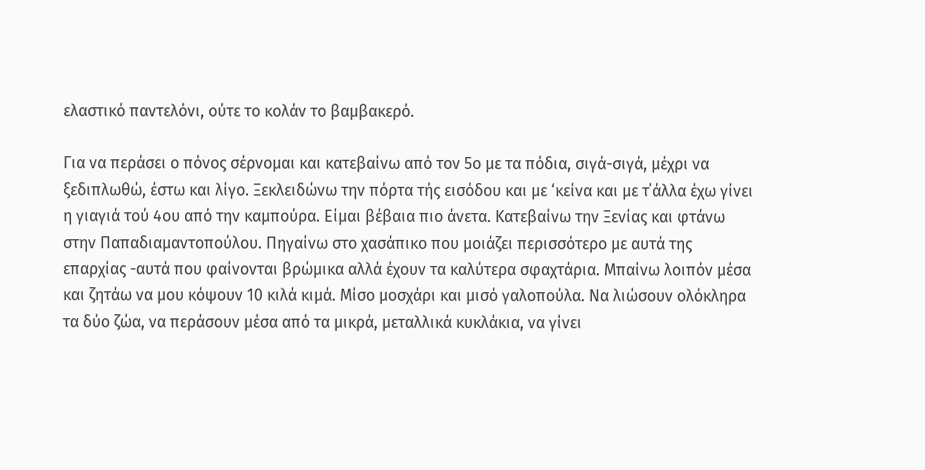ελαστικό παντελόνι, ούτε το κολάν το βαμβακερό.

Για να περάσει ο πόνος σέρνομαι και κατεβαίνω από τον 5ο με τα πόδια, σιγά-σιγά, μέχρι να ξεδιπλωθώ, έστω και λίγο. Ξεκλειδώνω την πόρτα τής εισόδου και με ‘κείνα και με τ΄άλλα έχω γίνει η γιαγιά τού 4ου από την καμπούρα. Είμαι βέβαια πιο άνετα. Κατεβαίνω την Ξενίας και φτάνω στην Παπαδιαμαντοπούλου. Πηγαίνω στο χασάπικο που μοιάζει περισσότερο με αυτά της επαρχίας -αυτά που φαίνονται βρώμικα αλλά έχουν τα καλύτερα σφαχτάρια. Μπαίνω λοιπόν μέσα και ζητάω να μου κόψουν 10 κιλά κιμά. Μίσο μοσχάρι και μισό γαλοπούλα. Να λιώσουν ολόκληρα τα δύο ζώα, να περάσουν μέσα από τα μικρά, μεταλλικά κυκλάκια, να γίνει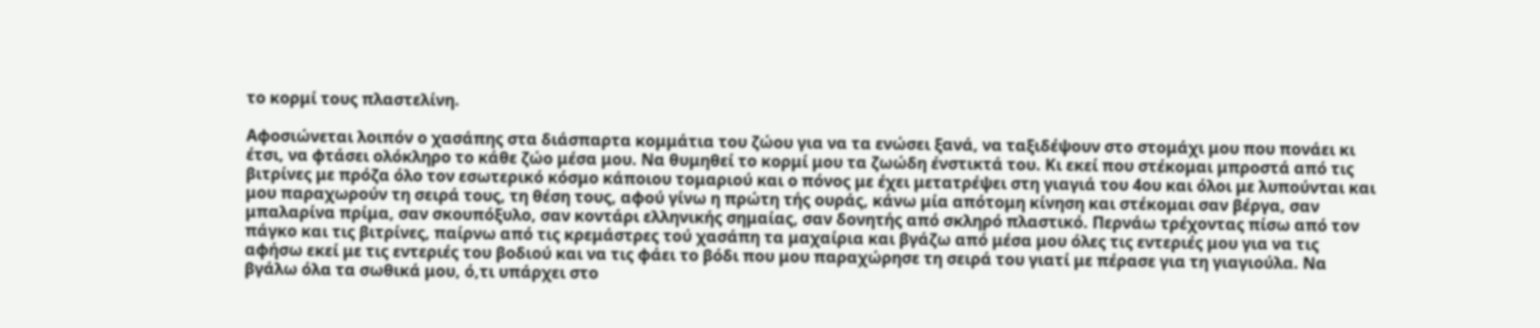το κορμί τους πλαστελίνη.

Αφοσιώνεται λοιπόν ο χασάπης στα διάσπαρτα κομμάτια του ζώου για να τα ενώσει ξανά, να ταξιδέψουν στο στομάχι μου που πονάει κι έτσι, να φτάσει ολόκληρο το κάθε ζώο μέσα μου. Να θυμηθεί το κορμί μου τα ζωώδη ένστικτά του. Κι εκεί που στέκομαι μπροστά από τις βιτρίνες με πρόζα όλο τον εσωτερικό κόσμο κάποιου τομαριού και ο πόνος με έχει μετατρέψει στη γιαγιά του 4ου και όλοι με λυπούνται και μου παραχωρούν τη σειρά τους, τη θέση τους, αφού γίνω η πρώτη τής ουράς, κάνω μία απότομη κίνηση και στέκομαι σαν βέργα, σαν μπαλαρίνα πρίμα, σαν σκουπόξυλο, σαν κοντάρι ελληνικής σημαίας, σαν δονητής από σκληρό πλαστικό. Περνάω τρέχοντας πίσω από τον πάγκο και τις βιτρίνες, παίρνω από τις κρεμάστρες τού χασάπη τα μαχαίρια και βγάζω από μέσα μου όλες τις εντεριές μου για να τις αφήσω εκεί με τις εντεριές του βοδιού και να τις φάει το βόδι που μου παραχώρησε τη σειρά του γιατί με πέρασε για τη γιαγιούλα. Να βγάλω όλα τα σωθικά μου, ό,τι υπάρχει στο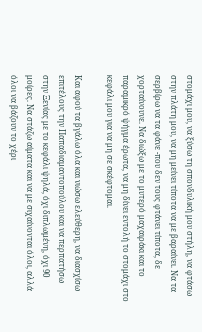στομάχι μου, να ξύσω τη σπονδυλική μου στήλη, να φτάσω στην πλάτη μου, να μη μείνει τίποτα να με βαραίνει. Να τα σερβίρω να τα φάνε -που δεν τους φτάνει τίποτα, δε χορταίνουνε. Να διώξω με το μυτερό μαχαιράκι και το παραμικρό ψήγμα έρωτα, να μη δίνει εντολή το στομάχι στο κεφάλι μου για να μη σε σκέφτομαι.

Και αφού τα βγάλω όλα και νιώσω ελεύθερη, να διασχίσω επιτέλους την Παπαδιαμαντοπούλου και να περπατήσω στην Ξενίας με το κεφάλι ψηλά, όχι διπλωμένη, όχι 90 μοίρες. Να στάζω αίματα και να με σιχαίνονται όλοι, αλλά όλοι να βάζουν το χέρι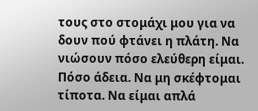τους στο στομάχι μου για να δουν πού φτάνει η πλάτη. Να νιώσουν πόσο ελεύθερη είμαι. Πόσο άδεια. Να μη σκέφτομαι τίποτα. Να είμαι απλά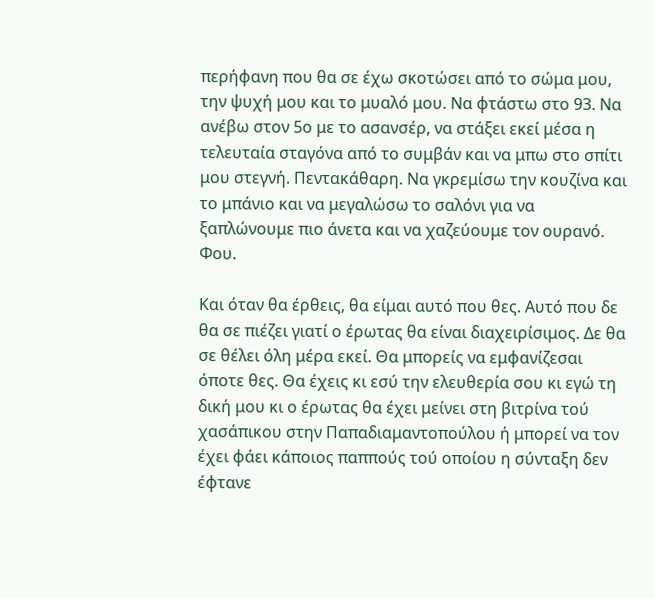περήφανη που θα σε έχω σκοτώσει από το σώμα μου, την ψυχή μου και το μυαλό μου. Να φτάστω στο 93. Να ανέβω στον 5ο με το ασανσέρ, να στάξει εκεί μέσα η τελευταία σταγόνα από το συμβάν και να μπω στο σπίτι μου στεγνή. Πεντακάθαρη. Να γκρεμίσω την κουζίνα και το μπάνιο και να μεγαλώσω το σαλόνι για να ξαπλώνουμε πιο άνετα και να χαζεύουμε τον ουρανό. Φου.

Και όταν θα έρθεις, θα είμαι αυτό που θες. Αυτό που δε θα σε πιέζει γιατί ο έρωτας θα είναι διαχειρίσιμος. Δε θα σε θέλει όλη μέρα εκεί. Θα μπορείς να εμφανίζεσαι όποτε θες. Θα έχεις κι εσύ την ελευθερία σου κι εγώ τη δική μου κι ο έρωτας θα έχει μείνει στη βιτρίνα τού χασάπικου στην Παπαδιαμαντοπούλου ή μπορεί να τον έχει φάει κάποιος παππούς τού οποίου η σύνταξη δεν έφτανε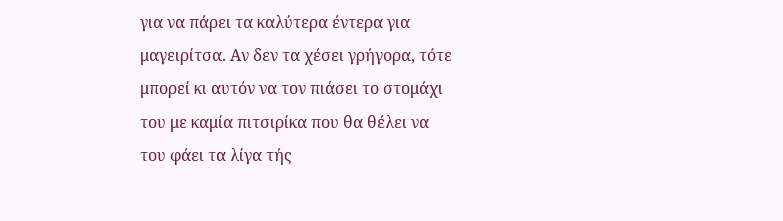για να πάρει τα καλύτερα έντερα για μαγειρίτσα. Αν δεν τα χέσει γρήγορα, τότε μπορεί κι αυτόν να τον πιάσει το στομάχι του με καμία πιτσιρίκα που θα θέλει να του φάει τα λίγα τής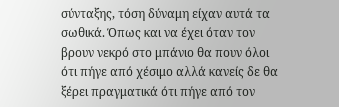σύνταξης, τόση δύναμη είχαν αυτά τα σωθικά. Όπως και να έχει όταν τον βρουν νεκρό στο μπάνιο θα πουν όλοι ότι πήγε από χέσιμο αλλά κανείς δε θα ξέρει πραγματικά ότι πήγε από τον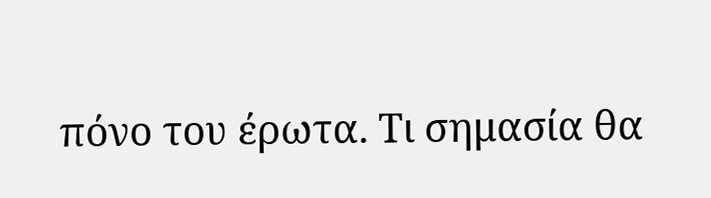πόνο του έρωτα. Τι σημασία θα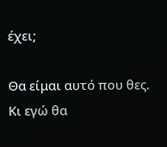έχει;

Θα είμαι αυτό που θες. Κι εγώ θα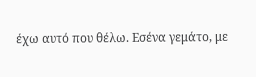έχω αυτό που θέλω. Εσένα γεμάτο, με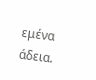εμένα άδεια.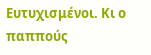Ευτυχισμένοι. Κι ο παππούς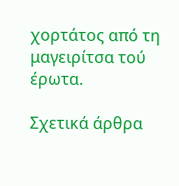χορτάτος από τη μαγειρίτσα τού έρωτα.

Σχετικά άρθρα